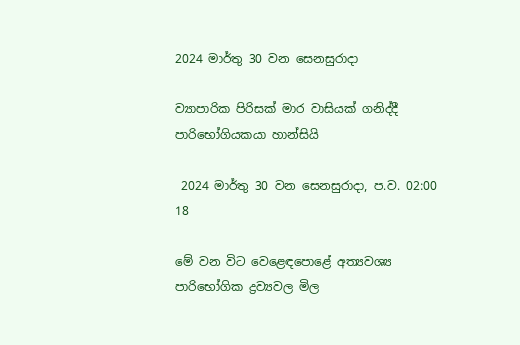2024 මාර්තු 30 වන සෙනසුරාදා

ව්‍යාපාරික පිරිසක් මාර වාසියක් ගනිද්දී පාරිභෝගියකයා හාන්සියි

 2024 මාර්තු 30 වන සෙනසුරාදා, ප.ව. 02:00 18

මේ වන විට වෙළෙඳපොළේ අත්‍යවශ්‍ය පාරිභෝගික ද්‍රව්‍යවල මිල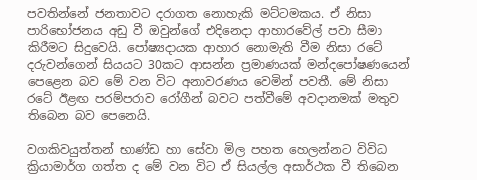පවතින්නේ ජනතාවට දරාගත නොහැකි මට්ටමකය. ඒ නිසා පාරිභෝජනය අඩු වී ඔවුන්ගේ එදිනෙදා ආහාරවේල් පවා සීමා කිරීමට සිදුවෙයි. පෝෂ්‍යදායක ආහාර නොමැති වීම නිසා රටේ දරුවන්ගෙන් සියයට 30කට ආසන්න ප්‍රමාණයක් මන්දපෝෂණයෙන් පෙළෙන බව මේ වන විට අනාවරණය වෙමින් පවතී. මේ නිසා රටේ ඊළඟ පරම්පරාව රෝගීන් බවට පත්වීමේ අවදානමක් මතුව තිබෙන බව පෙනෙයි.

වගකිවයුත්තන් භාණ්ඩ හා සේවා මිල පහත හෙලන්නට විවිධ ක්‍රියාමාර්ග ගත්ත ද මේ වන විට ඒ සියල්ල අසාර්ථක වී තිබෙන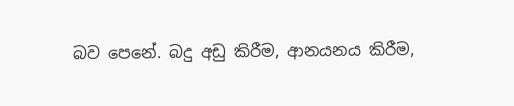බව පෙනේ. බදු අඩු කිරීම, ආනයනය කිරීම,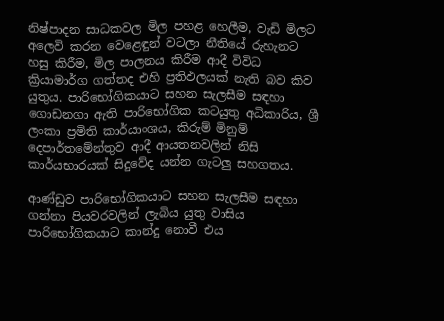නිෂ්පාදන සාධකවල මිල පහළ හෙලීම, වැඩි මිලට අලෙවි කරන වෙළෙඳුන් වටලා නීතියේ රුහැනට හසු කිරීම, මිල පාලනය කිරීම ආදී විවිධ ක්‍රියාමාර්ග ගත්තද එහි ප්‍රතිඵලයක් නැති බව කිව යුතුය. පාරිභෝගිකයාට සහන සැලසීම සඳහා ගොඩනගා ඇති පාරිභෝගික කටයුතු අධිකාරිය, ශ්‍රී ලංකා ප්‍රමිති කාර්යාංශය, කිරුම් මිනුම් දෙපාර්තමේන්තුව ආදී ආයතනවලින් නිසි කාර්යභාරයක් සිදුවේද යන්න ගැටලු සහගතය.

ආණ්ඩුව පාරිභෝගිකයාට සහන සැලසීම සඳහා ගන්නා පියවරවලින් ලැබිය යුතු වාසිය පාරිභෝගිකයාට කාන්දු නොවී එය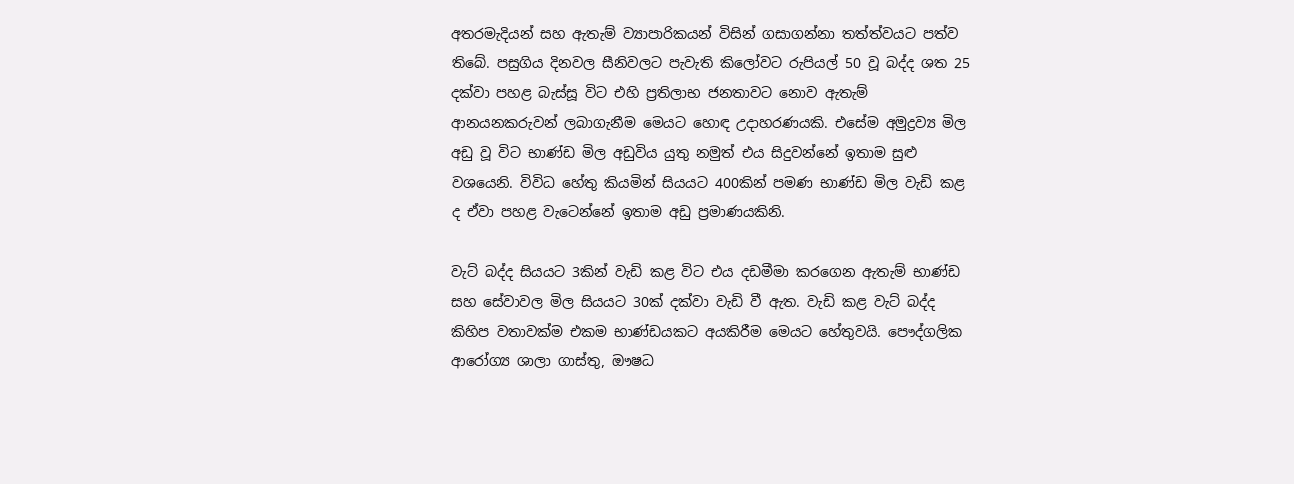අතරමැදියන් සහ ඇතැම් ව්‍යාපාරිකයන් විසින් ගසාගන්නා තත්ත්වයට පත්ව තිබේ. පසුගිය දිනවල සීනිවලට පැවැති කිලෝවට රුපියල් 50 වූ බද්ද ශත 25 දක්වා පහළ බැස්සූ විට එහි ප්‍රතිලාභ ජනතාවට නොව ඇතැම් ආනයනකරුවන් ලබාගැනීම මෙයට හොඳ උදාහරණයකි. එසේම අමුද්‍රව්‍ය මිල අඩු වූ විට භාණ්ඩ මිල අඩුවිය යුතු නමුත් එය සිදුවන්නේ ඉතාම සුළු වශයෙනි. විවිධ හේතු කියමින් සියයට 400කින් පමණ භාණ්ඩ මිල වැඩි කළ ද ඒවා පහළ වැටෙන්නේ ඉතාම අඩු ප්‍රමාණයකිනි.

වැට් බද්ද සියයට 3කින් වැඩි කළ විට එය දඩමීමා කරගෙන ඇතැම් භාණ්ඩ සහ සේවාවල මිල සියයට 30ක් දක්වා වැඩි වී ඇත. වැඩි කළ වැට් බද්ද කිහිප වතාවක්ම එකම භාණ්ඩයකට අයකිරීම මෙයට හේතුවයි. පෞද්ගලික ආරෝග්‍ය ශාලා ගාස්තු, ඖෂධ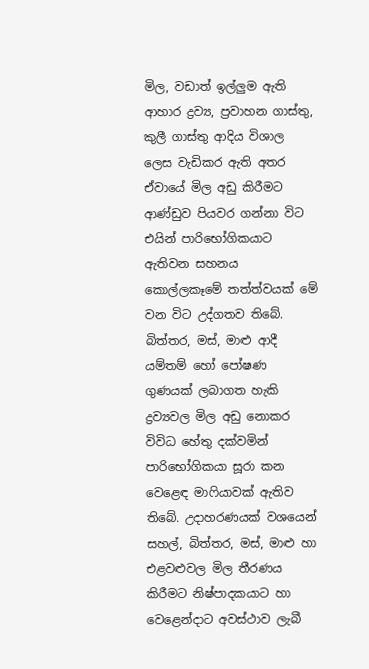මිල, වඩාත් ඉල්ලුම ඇති ආහාර ද්‍රව්‍ය, ප්‍රවාහන ගාස්තු, කුලී ගාස්තු ආදිය විශාල ලෙස වැඩිකර ඇති අතර ඒවායේ මිල අඩු කිරීමට ආණ්ඩුව පියවර ගන්නා විට එයින් පාරිභෝගිකයාට ඇතිවන සහනය කොල්ලකෑමේ තත්ත්වයක් මේ වන විට උද්ගතව තිබේ. බිත්තර, මස්, මාළු ආදී යම්තම් හෝ පෝෂණ ගුණයක් ලබාගත හැකි ද්‍රව්‍යවල මිල අඩු නොකර විවිධ හේතු දක්වමින් පාරිභෝගිකයා සූරා කන වෙළෙඳ මාෆියාවක් ඇතිව තිබේ. උදාහරණයක් වශයෙන් සහල්, බිත්තර, මස්, මාළු හා එළවළුවල මිල තීරණය කිරීමට නිෂ්පාදකයාට හා වෙළෙන්දාට අවස්ථාව ලැබී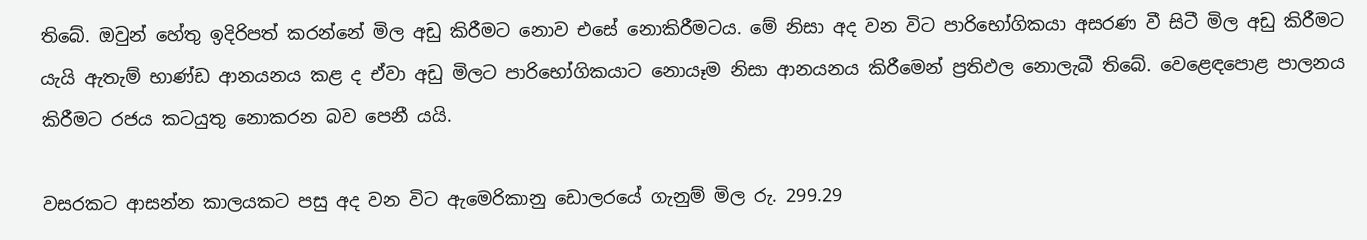තිබේ. ඔවුන් හේතු ඉදිරිපත් කරන්නේ මිල අඩු කිරීමට නොව එසේ නොකිරීමටය. මේ නිසා අද වන විට පාරිභෝගිකයා අසරණ වී සිටී මිල අඩු කිරීමට යැයි ඇතැම් භාණ්ඩ ආනයනය කළ ද ඒවා අඩු මිලට පාරිභෝගිකයාට නොයෑම නිසා ආනයනය කිරීමෙන් ප්‍රතිඵල නොලැබී තිබේ. වෙළෙඳපොළ පාලනය කිරීමට රජය කටයුතු නොකරන බව පෙනී යයි.

වසරකට ආසන්න කාලයකට පසු අද වන විට ඇමෙරිකානු ඩොලරයේ ගැනුම් මිල රු. 299.29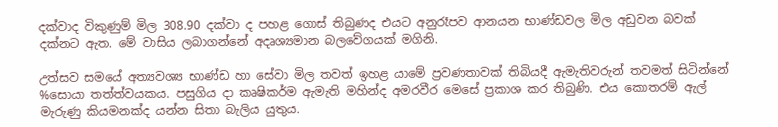දක්වාද විකුණුම් මිල 308.90 දක්වා ද පහළ ගොස් තිබුණද එයට අනුරෑපව ආනයන භාණ්ඩවල මිල අඩුවන බවක් දක්නට ඇත. මේ වාසිය ලබාගන්නේ අදෘශ්‍යමාන බලවේගයක් මගිනි.

උත්සව සමයේ අත්‍යවශ්‍ය භාණ්ඩ හා සේවා මිල තවත් ඉහළ යාමේ ප්‍රවණතාවක් තිබියදී ඇමැතිවරුන් තවමත් සිටින්නේ %සොයා තත්ත්වයකය. පසුගිය දා කෘෂිකර්ම ඇමැති මහින්ද අමරවීර මෙසේ ප්‍රකාශ කර තිබුණි. එය කොතරම් ඇල් මැරුණු කියමනක්ද යන්න සිතා බැලිය යුතුය.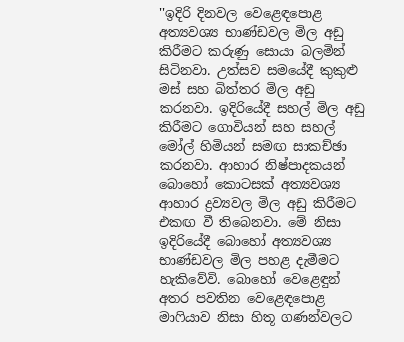''ඉදිරි දිනවල වෙළෙඳපොළ අත්‍යවශ්‍ය භාණ්ඩවල මිල අඩු කිරීමට කරුණු සොයා බලමින් සිටිනවා. උත්සව සමයේදී කුකුළු මස් සහ බිත්තර මිල අඩු කරනවා. ඉදිරියේදී සහල් මිල අඩු කිරීමට ගොවියන් සහ සහල් මෝල් හිමියන් සමඟ සාකච්ඡා කරනවා. ආහාර නිෂ්පාදකයන් බොහෝ කොටසක් අත්‍යවශ්‍ය ආහාර ද්‍රව්‍යවල මිල අඩු කිරීමට එකඟ වී තිබෙනවා. මේ නිසා ඉදිරියේදී බොහෝ අත්‍යවශ්‍ය භාණ්ඩවල මිල පහළ දැමීමට හැකිවේවි. බොහෝ වෙළෙඳුන් අතර පවතින වෙළෙඳපොළ මාෆියාව නිසා හිතූ ගණන්වලට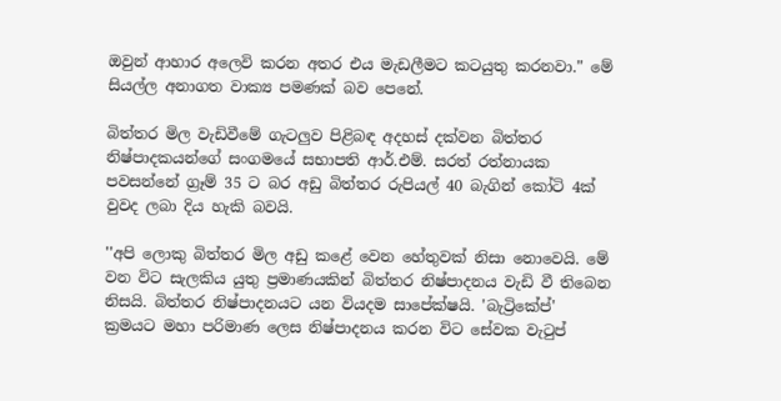ඔවුන් ආහාර අලෙවි කරන අතර එය මැඩලීමට කටයුතු කරනවා.'' මේ සියල්ල අනාගත වාක්‍ය පමණක් බව පෙනේ.

බිත්තර මිල වැඩිවීමේ ගැටලුව පිළිබඳ අදහස් දක්වන බිත්තර නිෂ්පාදකයන්ගේ සංගමයේ සභාපති ආර්.එම්. සරත් රත්නායක පවසන්නේ ග්‍රෑම් 35 ට බර අඩු බිත්තර රුපියල් 40 බැගින් කෝටි 4ක් වුවද ලබා දිය හැකි බවයි.

''අපි ලොකු බිත්තර මිල අඩු කළේ වෙන හේතුවක් නිසා නොවෙයි. මේ වන විට සැලකිය යුතු ප්‍රමාණයකින් බිත්තර නිෂ්පාදනය වැඩි වී තිබෙන නිසයි. බිත්තර නිෂ්පාදනයට යන වියදම සාපේක්ෂයි. 'බැට්‍රිකේප්' ක්‍රමයට මහා පරිමාණ ලෙස නිෂ්පාදනය කරන විට සේවක වැටුප්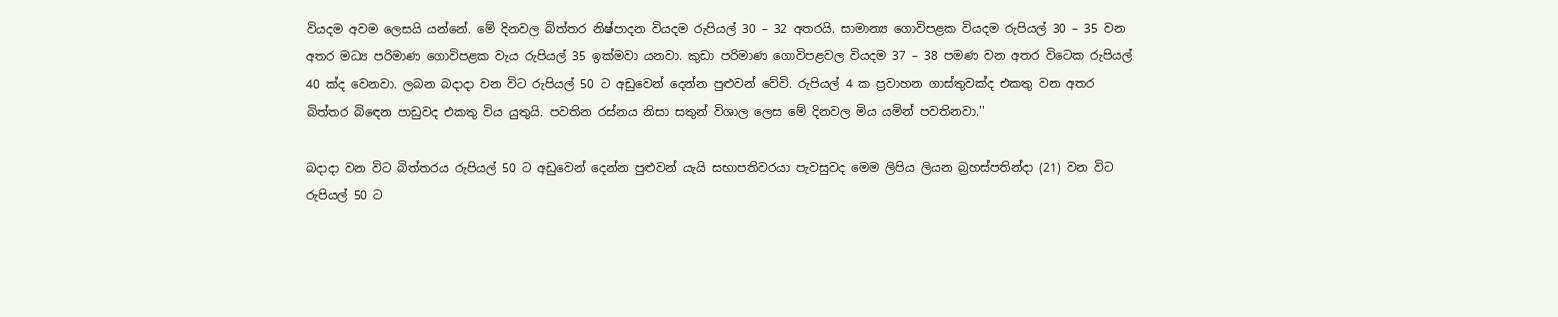වියදම අවම ලෙසයි යන්නේ. මේ දිනවල බිත්තර නිෂ්පාදන වියදම රුපියල් 30 – 32 අතරයි. සාමාන්‍ය ගොවිපළක වියදම රුපියල් 30 – 35 වන අතර මධ්‍ය පරිමාණ ගොවිපළක වැය රුපියල් 35 ඉක්මවා යනවා. කුඩා පරිමාණ ගොවිපළවල වියදම 37 – 38 පමණ වන අතර විටෙක රුපියල් 40 ක්ද වෙනවා. ලබන බදාදා වන විට රුපියල් 50 ට අඩුවෙන් දෙන්න පුළුවන් වේවි. රුපියල් 4 ක ප්‍රවාහන ගාස්තුවක්ද එකතු වන අතර බිත්තර බිඳෙන පාඩුවද එකතු විය යුතුයි. පවතින රස්නය නිසා සතුන් විශාල ලෙස මේ දිනවල මිය යමින් පවතිනවා.''

බදාදා වන විට බිත්තරය රුපියල් 50 ට අඩුවෙන් දෙන්න පුළුවන් යැයි සභාපතිවරයා පැවසුවද මෙම ලිපිය ලියන බ්‍රහස්පතින්දා (21) වන විට රුපියල් 50 ට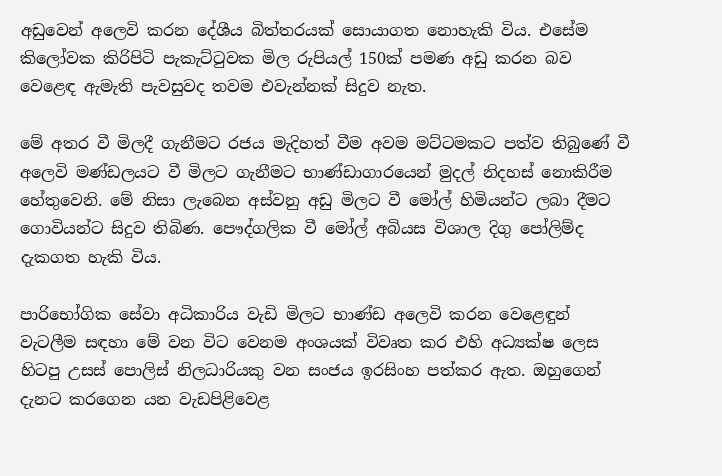අඩුවෙන් අලෙවි කරන දේශීය බිත්තරයක් සොයාගත නොහැකි විය. එසේම කිලෝවක කිරිපිටි පැකැට්ටුවක මිල රුපියල් 150ක් පමණ අඩු කරන බව වෙළෙඳ ඇමැති පැවසුවද තවම එවැන්නක් සිදුව නැත.

මේ අතර වී මිලදී ගැනීමට රජය මැදිහත් වීම අවම මට්ටමකට පත්ව තිබුණේ වී අලෙවි මණ්ඩලයට වී මිලට ගැනීමට භාණ්ඩාගාරයෙන් මුදල් නිදහස් නොකිරීම හේතුවෙනි. මේ නිසා ලැබෙන අස්වනු අඩු මිලට වී මෝල් හිමියන්ට ලබා දීමට ගොවියන්ට සිදුව තිබිණ. පෞද්ගලික වී මෝල් අබියස විශාල දිගු පෝලිම්ද දැකගත හැකි විය.

පාරිභෝගික සේවා අධිකාරිය වැඩි මිලට භාණ්ඩ අලෙවි කරන වෙළෙඳුන් වැටලීම සඳහා මේ වන විට වෙනම අංශයක් විවෘත කර එහි අධ්‍යක්ෂ ලෙස හිටපු උසස් පොලිස් නිලධාරියකු වන සංජය ඉරසිංහ පත්කර ඇත. ඔහුගෙන් දැනට කරගෙන යන වැඩපිළිවෙළ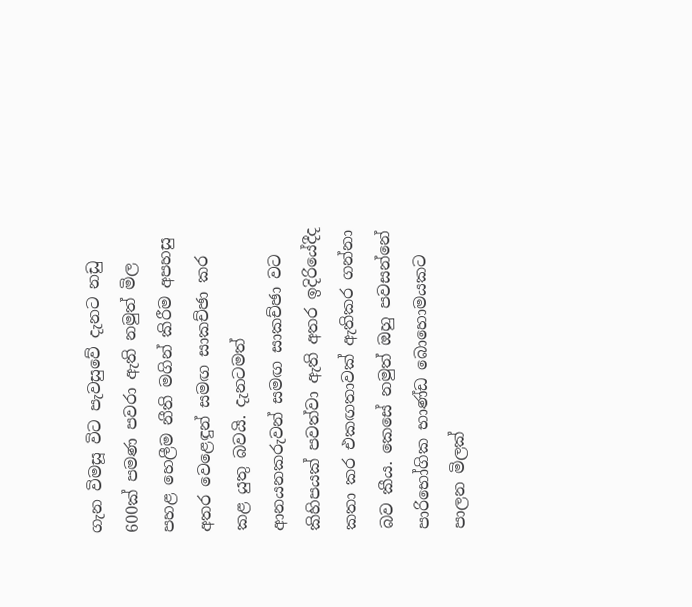ගැන විමසූ විට පැවසුවේ දැනට නඩු 600ක් පමණ පවරා ඇති නමුත් මිල පහළ හෙලීම නීති මගින් කිරීම අපහසු අතර වෙළෙඳුන් සමඟ සාකච්ඡා කර කළ යුතු බවයි. දැනටමත් ආනයනකරුවන් සමඟ සාකච්ඡා වට කිහිපයක් පවත්වා ඇති අතර ඉදිරියේදීද කතා කර එකඟතාවක් ඇතිකර ගන්නා බව කීය. කෙසේ නමුත් ඔහු පවසන්නේ පාරිභෝගික භාණ්ඩ බොහොමයකට පාලන මිලක්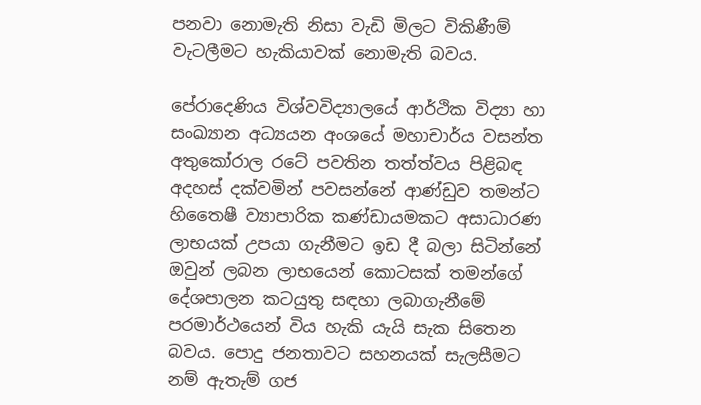පනවා නොමැති නිසා වැඩි මිලට විකිණීම් වැටලීමට හැකියාවක් නොමැති බවය.

පේරාදෙණිය විශ්වවිද්‍යාලයේ ආර්ථික විද්‍යා හා සංඛ්‍යාන අධ්‍යයන අංශයේ මහාචාර්ය වසන්ත අතුකෝරාල රටේ පවතින තත්ත්වය පිළිබඳ අදහස් දක්වමින් පවසන්නේ ආණ්ඩුව තමන්ට හිතෛෂී ව්‍යාපාරික කණ්ඩායමකට අසාධාරණ ලාභයක් උපයා ගැනීමට ඉඩ දී බලා සිටින්නේ ඔවුන් ලබන ලාභයෙන් කොටසක් තමන්ගේ දේශපාලන කටයුතු සඳහා ලබාගැනීමේ පරමාර්ථයෙන් විය හැකි යැයි සැක සිතෙන බවය. පොදු ජනතාවට සහනයක් සැලසීමට නම් ඇතැම් ගජ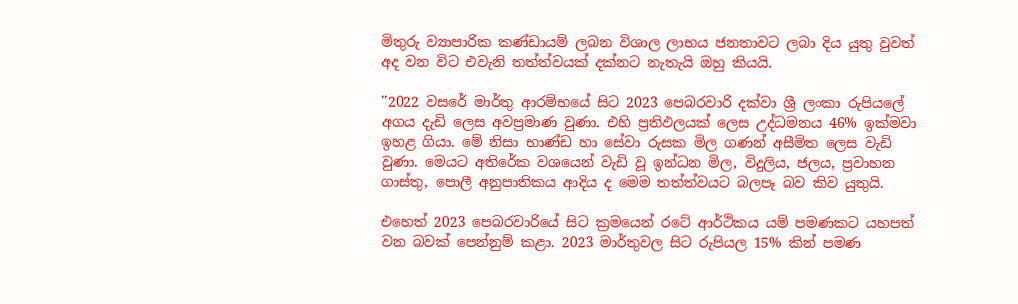මිතුරු ව්‍යාපාරික කණ්ඩායම් ලබන විශාල ලාභය ජනතාවට ලබා දිය යුතු වුවත් අද වන විට එවැනි තත්ත්වයක් දක්නට නැතැයි ඔහු කියයි.

''2022 වසරේ මාර්තු ආරම්භයේ සිට 2023 පෙබරවාරි දක්වා ශ්‍රී ලංකා රුපියලේ අගය දැඩි ලෙස අවප්‍රමාණ වුණා. එහි ප්‍රතිඵලයක් ලෙස උද්ධමනය 46% ඉක්මවා ඉහළ ගියා. මේ නිසා භාණ්ඩ හා සේවා රුසක මිල ගණන් අසීමිත ලෙස වැඩි වුණා. මෙයට අතිරේක වශයෙන් වැඩි වූ ඉන්ධන මිල, විදුලිය, ජලය, ප්‍රවාහන ගාස්තු, පොලී අනුපාතිකය ආදිය ද මෙම තත්ත්වයට බලපෑ බව කිව යුතුයි.

එහෙත් 2023 පෙබරවාරියේ සිට ක්‍රමයෙන් රටේ ආර්ථිකය යම් පමණකට යහපත් වන බවක් පෙන්නුම් කළා. 2023 මාර්තුවල සිට රුපියල 15% කින් පමණ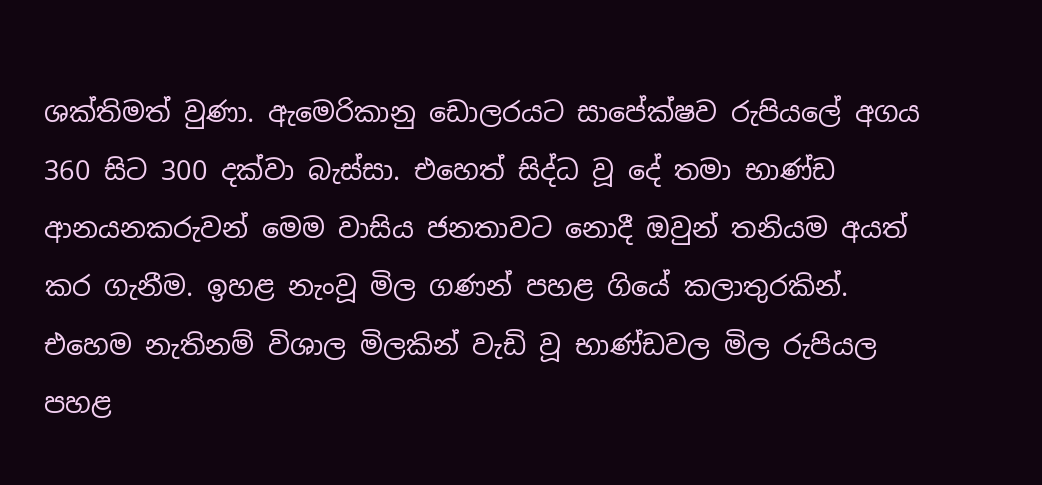ශක්තිමත් වුණා. ඇමෙරිකානු ඩොලරයට සාපේක්ෂව රුපියලේ අගය 360 සිට 300 දක්වා බැස්සා. එහෙත් සිද්ධ වූ දේ තමා භාණ්ඩ ආනයනකරුවන් මෙම වාසිය ජනතාවට නොදී ඔවුන් තනියම අයත් කර ගැනීම. ඉහළ නැංවූ මිල ගණන් පහළ ගියේ කලාතුරකින්. එහෙම නැතිනම් විශාල මිලකින් වැඩි වූ භාණ්ඩවල මිල රුපියල පහළ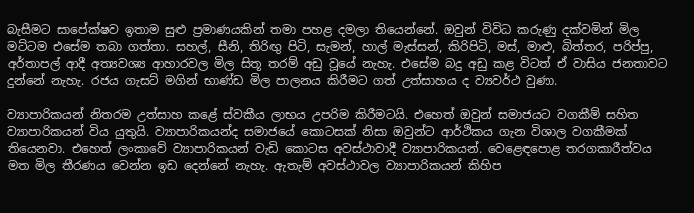බැසීමට සාපේක්ෂව ඉතාම සුළු ප්‍රමාණයකින් තමා පහළ දමලා තියෙන්නේ. ඔවුන් විවිධ කරුණු දක්වමින් මිල මට්ටම එසේම තබා ගත්තා. සහල්, සීනි, තිරිඟු පිටි, සැමන්, හාල් මැස්සන්, කිරිපිටි, මස්, මාළු, බිත්තර, පරිප්පු, අර්තාපල් ආදී අත්‍යවශ්‍ය ආහාරවල මිල සිතූ තරම් අඩු වූයේ නැහැ. එසේම බදු අඩු කළ විටත් ඒ වාසිය ජනතාවට දුන්නේ නැහැ. රජය ගැසට් මගින් භාණ්ඩ මිල පාලනය කිරීමට ගත් උත්සාහය ද ව්‍යවර්ථ වුණා.

ව්‍යාපාරිකයන් නිතරම උත්සාහ කළේ ස්වකීය ලාභය උපරිම කිරීමටයි. එහෙත් ඔවුන් සමාජයට වගකීම් සහිත ව්‍යාපාරිකයන් විය යුතුයි. ව්‍යාපාරිකයන්ද සමාජයේ කොටසක් නිසා ඔවුන්ට ආර්ථිකය ගැන විශාල වගකීමක් තියෙනවා. එහෙත් ලංකාවේ ව්‍යාපාරිකයන් වැඩි කොටස අවස්ථාවාදී ව්‍යාපාරිකයන්. වෙළෙඳපොළ තරගකාරීත්වය මත මිල තීරණය වෙන්න ඉඩ දෙන්නේ නැහැ. ඇතැම් අවස්ථාවල ව්‍යාපාරිකයන් කිහිප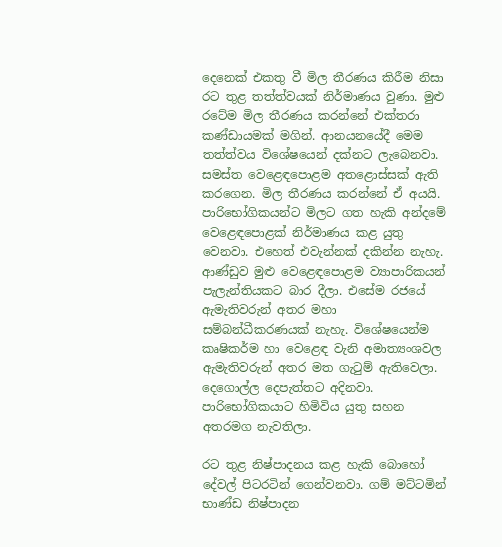දෙනෙක් එකතු වී මිල තීරණය කිරීම නිසා රට තුළ තත්ත්වයක් නිර්මාණය වුණා. මුළු රටේම මිල තීරණය කරන්නේ එක්තරා කණ්ඩායමක් මගින්. ආනයනයේදී මෙම තත්ත්වය විශේෂයෙන් දක්නට ලැබෙනවා. සමස්ත වෙළෙඳපොළම අතළොස්සක් ඇති කරගෙන. මිල තීරණය කරන්නේ ඒ අයයි.
පාරිභෝගිකයන්ට මිලට ගත හැකි අන්දමේ වෙළෙඳපොළක් නිර්මාණය කළ යුතු වෙනවා. එහෙත් එවැන්නක් දකින්න නැහැ. ආණ්ඩුව මුළු වෙළෙඳපොළම ව්‍යාපාරිකයන් පැලැන්තියකට බාර දීලා. එසේම රජයේ ඇමැතිවරුන් අතර මහා සම්බන්ධීකරණයක් නැහැ. විශේෂයෙන්ම කෘෂිකර්ම හා වෙළෙඳ වැනි අමාත්‍යංශවල ඇමැතිවරුන් අතර මත ගැටුම් ඇතිවෙලා. දෙගොල්ල දෙපැත්තට අදිනවා. පාරිභෝගිකයාට හිමිවිය යුතු සහන අතරමග නැවතිලා.

රට තුළ නිෂ්පාදනය කළ හැකි බොහෝ දේවල් පිටරටින් ගෙන්වනවා. ගම් මට්ටමින් භාණ්ඩ නිෂ්පාදන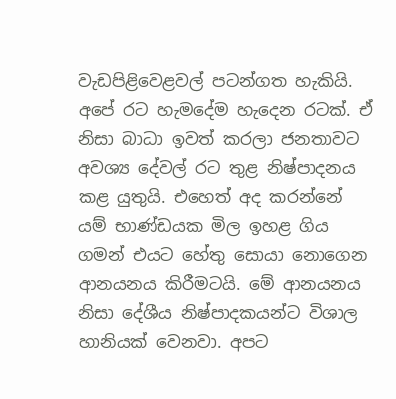වැඩපිළිවෙළවල් පටන්ගත හැකියි. අපේ රට හැමදේම හැදෙන රටක්. ඒ නිසා බාධා ඉවත් කරලා ජනතාවට අවශ්‍ය දේවල් රට තුළ නිෂ්පාදනය කළ යුතුයි. එහෙත් අද කරන්නේ යම් භාණ්ඩයක මිල ඉහළ ගිය ගමන් එයට හේතු සොයා නොගෙන ආනයනය කිරීමටයි. මේ ආනයනය නිසා දේශීය නිෂ්පාදකයන්ට විශාල හානියක් වෙනවා. අපට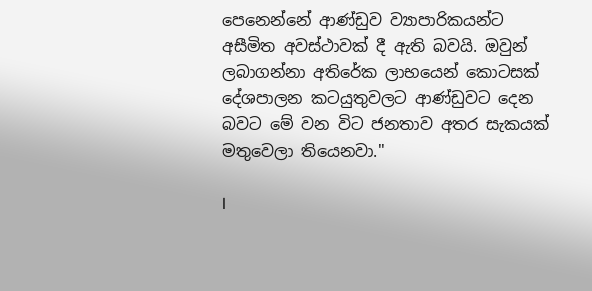පෙනෙන්නේ ආණ්ඩුව ව්‍යාපාරිකයන්ට අසීමිත අවස්ථාවක් දී ඇති බවයි. ඔවුන් ලබාගන්නා අතිරේක ලාභයෙන් කොටසක් දේශපාලන කටයුතුවලට ආණ්ඩුවට දෙන බවට මේ වන විට ජනතාව අතර සැකයක් මතුවෙලා තියෙනවා.''

I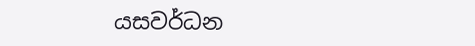යසවර්ධන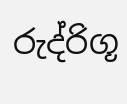රුද්රිගූ